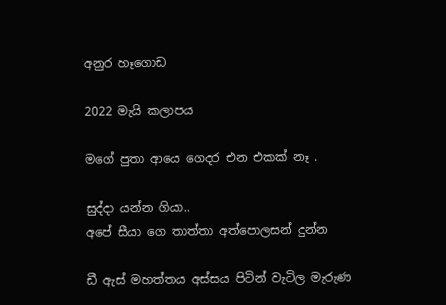අනුර හෑගොඩ

2022 මැයි කලාපය

මගේ පුතා ආයෙ ගෙදර එන එකක් නෑ .

සුද්දා යන්න ගියා..
අපේ සීයා ගෙ තාත්තා අත්පොලසන් දුන්න

ඩී ඇස් මහත්තය අස්සය පිටින් වැටිල මැරුණ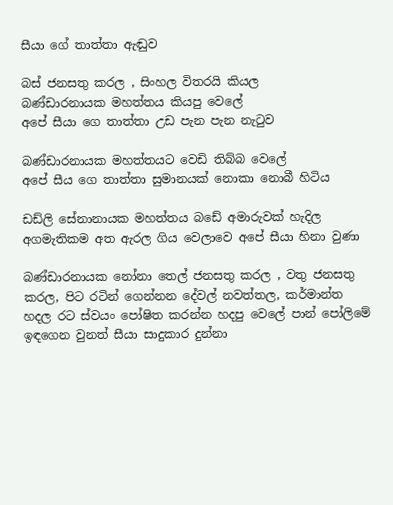සීයා ගේ තාත්තා ඇඬුව

බස් ජනසතු කරල , සිංහල විතරයි කියල
බණ්ඩාරනායක මහත්තය කියපු වෙලේ
අපේ සීයා ගෙ තාත්තා උඩ පැන පැන නැටුව

බණ්ඩාරනායක මහත්තයට වෙඩි තිබ්බ වෙලේ
අපේ සීය ගෙ තාත්තා සුමානයක් නොකා නොබී හිටිය

ඩඩ්ලි සේනානායක මහත්තය බඩේ අමාරුවක් හැදිල
අගමැතිකම අත ඇරල ගිය වෙලාවෙ අපේ සීයා හිනා වුණා

බණ්ඩාරනායක නෝනා තෙල් ජනසතු කරල , වතු ජනසතු
කරල, පිට රටින් ගෙන්නන දේවල් නවත්තල, කර්මාන්ත
හදල රට ස්වයං පෝෂිත කරන්න හදපු වෙලේ පාන් පෝලිමේ
ඉඳගෙන වුනත් සීයා සාදුකාර දුන්නා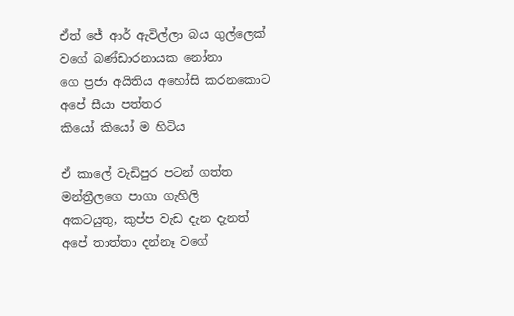ඒත් ජේ ආර් ඇවිල්ලා බය ගුල්ලෙක් වගේ බණ්ඩාරනායක නෝනා
ගෙ ප්‍රජා අයිතිය අහෝසි කරනකොට අපේ සීයා පත්තර
කියෝ කියෝ ම හිටිය

ඒ කාලේ වැඩිපුර පටන් ගත්ත මන්ත්‍රීලගෙ පාගා ගැහිලි
අකටයුතු, කුප්ප වැඩ දැන දැනත් අපේ තාත්තා දන්නෑ වගේ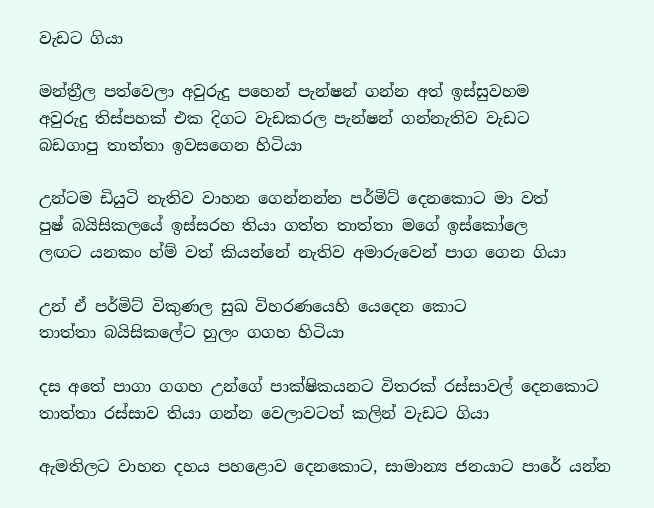වැඩට ගියා

මන්ත්‍රීල පත්වෙලා අවුරුදු පහෙන් පැන්ෂන් ගන්න අත් ඉස්සුවහම
අවුරුදු තිස්පහක් එක දිගට වැඩකරල පැන්ෂන් ගන්නැතිව වැඩට
බඩගාපු තාත්තා ඉවසගෙන හිටියා

උන්ටම ඩියුටි නැතිව වාහන ගෙන්නන්න පර්මිට් දෙනකොට මා වත්
පුෂ් බයිසිකලයේ ඉස්සරහ තියා ගත්ත තාත්තා මගේ ඉස්කෝලෙ
ලඟට යනකං හ්ම් වත් කියන්නේ නැතිව අමාරුවෙන් පාග ගෙන ගියා

උන් ඒ පර්මිට් විකුණල සුඛ විහරණයෙහි යෙදෙන කොට
තාත්තා බයිසිකලේට හුලං ගගහ හිටියා

දස අතේ පාගා ගගහ උන්ගේ පාක්ෂිකයනට විතරක් රස්සාවල් දෙනකොට
තාත්තා රස්සාව තියා ගන්න වෙලාවටත් කලින් වැඩට ගියා

ඇමතිලට වාහන දහය පහළොව දෙනකොට, සාමාන්‍ය ජනයාට පාරේ යන්න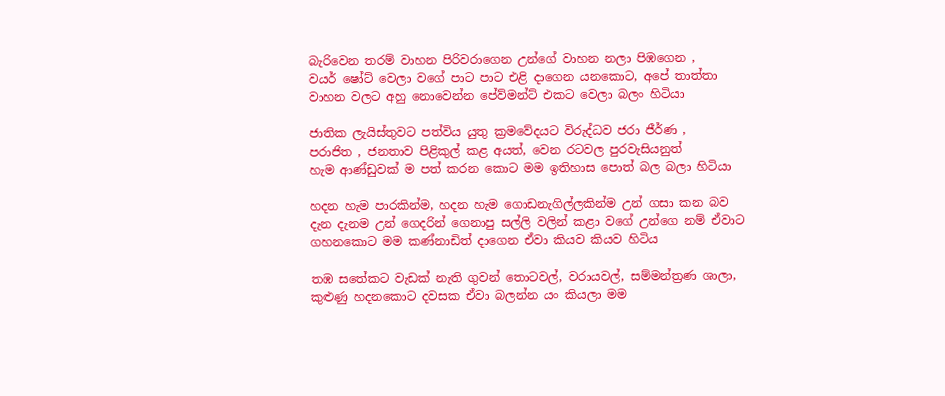බැරිවෙන තරම් වාහන පිරිවරාගෙන උන්ගේ වාහන නලා පිඹගෙන ,
වයර් ෂෝට් වෙලා වගේ පාට පාට එළි දාගෙන යනකොට, අපේ තාත්තා
වාහන වලට අහු නොවෙන්න පේව්මන්ට් එකට වෙලා බලං හිටියා

ජාතික ලැයිස්තුවට පත්විය යුතු ක්‍රමවේදයට විරුද්ධව ජරා ජීර්ණ ,
පරාජිත , ජනතාව පිළිකුල් කළ අයත්, වෙන රටවල පුරවැසියනුත්
හැම ආණ්ඩුවක් ම පත් කරන කොට මම ඉතිහාස පොත් බල බලා හිටියා

හදන හැම පාරකින්ම, හදන හැම ගොඩනැගිල්ලකින්ම උන් ගසා කන බව
දැන දැනම උන් ගෙදරින් ගෙනාපු සල්ලි වලින් කළා වගේ උන්ගෙ නම් ඒවාට
ගහනකොට මම කණ්නාඩිත් දාගෙන ඒවා කියව කියව හිටිය

තඹ සතේකට වැඩක් නැති ගුවන් තොටවල්, වරායවල්, සම්මන්ත්‍රණ ශාලා,
කුළුණු හදනකොට දවසක ඒවා බලන්න යං කියලා මම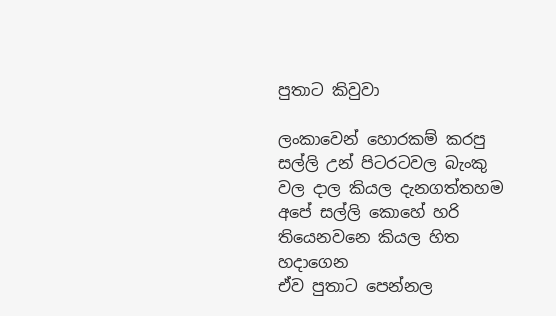පුතාට කිවුවා

ලංකාවෙන් හොරකම් කරපු සල්ලි උන් පිටරටවල බැංකු වල දාල කියල දැනගත්තහම
අපේ සල්ලි කොහේ හරි තියෙනවනෙ කියල හිත හදාගෙන
ඒව පුතාට පෙන්නල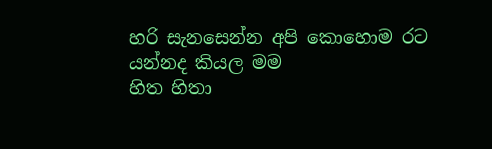හරි සැනසෙන්න අපි කොහොම රට යන්නද කියල මම
හිත හිතා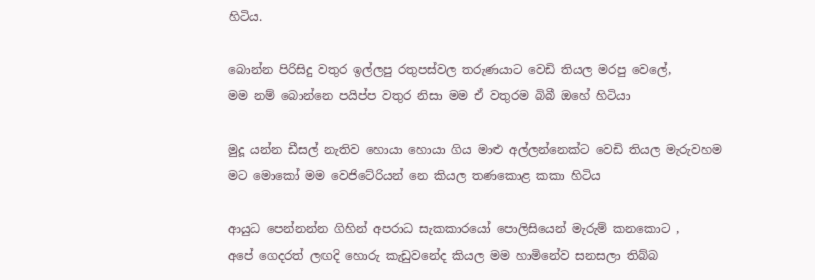හිටිය.

බොන්න පිරිසිදු වතුර ඉල්ලපු රතුපස්වල තරුණයාට වෙඩි තියල මරපු වෙලේ,
මම නම් බොන්නෙ පයිප්ප වතුර නිසා මම ඒ වතුරම බිබී ඔහේ හිටියා

මුදූ යන්න ඩීසල් නැතිව හොයා හොයා ගිය මාළු අල්ලන්නෙක්ට වෙඩි තියල මැරුවහම
මට මොකෝ මම වෙජිටේරියන් නෙ කියල තණකොළ කකා හිටිය

ආයුධ පෙන්නන්න ගිහින් අපරාධ සැකකාරයෝ පොලිසියෙන් මැරුම් කනකොට ,
අපේ ගෙදරත් ලඟදි හොරු කැඩුවනේද කියල මම හාමිනේව සනසලා තිබ්බ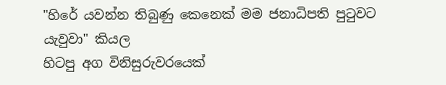"හිරේ යවන්න තිබුණු කෙනෙක් මම ජනාධිපති පුටුවට යැවුවා" කියල
හිටපු අග විනිසුරුවරයෙක්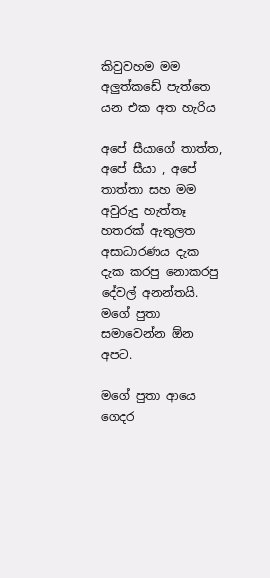කිවුවහම මම අලුත්කඩේ පැත්තෙ යන එක අත හැරිය

අපේ සීයාගේ තාත්ත, අපේ සීයා , අපේ තාත්තා සහ මම අවුරුදු හැත්තෑ
හතරක් ඇතුලත අසාධාරණය දැක දැක කරපු නොකරපු දේවල් අනන්තයි.
මගේ පුතා සමාවෙන්න ඕන අපට.

මගේ පුතා ආයෙ ගෙදර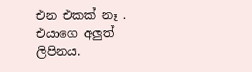එන එකක් නෑ . එයාගෙ අලුත් ලිපිනය.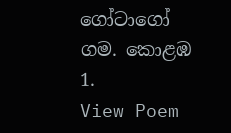ගෝටාගෝ ගම. කොළඹ 1.
View Poem